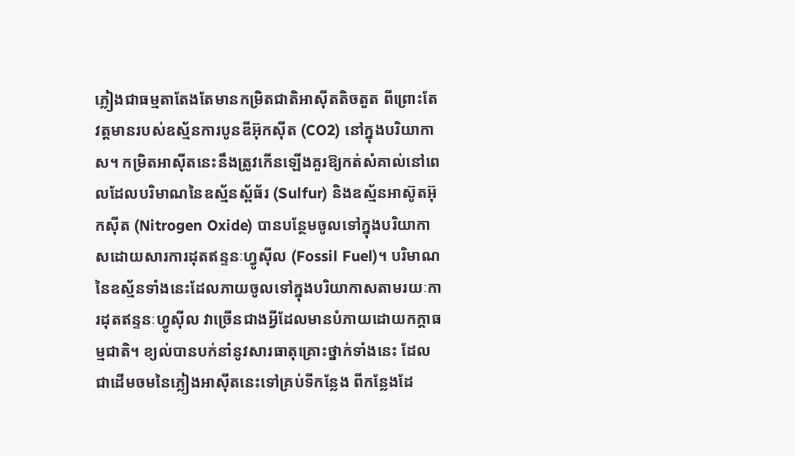ភ្លៀងជាធម្មតាតែងតែមានកម្រិតជាតិអាស៊ីតតិចតួត ពីព្រោះតែវត្តមានរបស់ឧស្ម័នការបូនឌីអ៊ុកស៊ីត (CO2) នៅក្នុងបរិយាកាស។ កម្រិតអាស៊ីតនេះនឹងត្រូវកើនឡើងគួរឱ្យកត់សំគាល់នៅពេលដែលបរិមាណនៃឧស្ម័នស្ព័ធ័រ (Sulfur) និងឧស្ម័នអាស៊ូតអ៊ុកស៊ីត (Nitrogen Oxide) បានបន្ថែមចូលទៅក្នុងបរិយាកាសដោយសារការដុតឥន្ទនៈហ្វូស៊ីល (Fossil Fuel)។ បរិមាណនៃឧស្ម័នទាំងនេះដែលភាយចូលទៅក្នុងបរិយាកាសតាមរយៈការដុតឥន្ទនៈហ្វូស៊ីល វាច្រើនជាងអ្វីដែលមានបំភាយដោយកក្តាធម្មជាតិ។ ខ្យល់បានបក់នាំនូវសារធាតុគ្រោះថ្នាក់ទាំងនេះ ដែលជាដើមចមនៃភ្លៀងអាស៊ីតនេះទៅគ្រប់ទីកន្លែង ពីកន្លែងដែ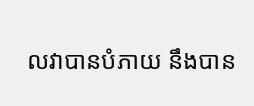លវាបានបំភាយ នឹងបាន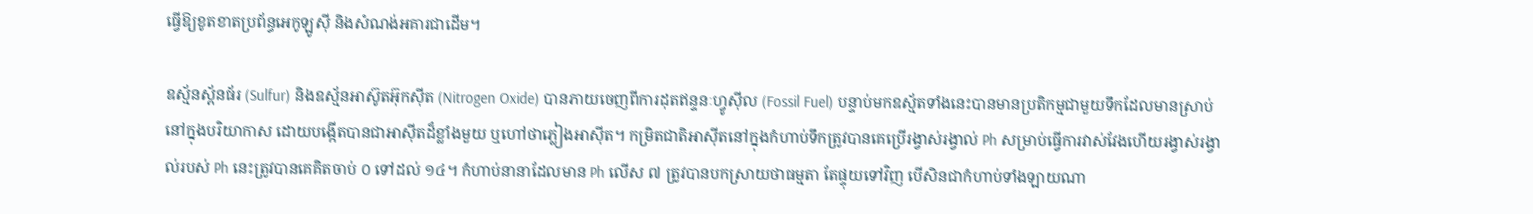ធ្វើឱ្យខូតខាតប្រព័ន្ធអេកូឡូស៊ី និងសំណង់អគារជាដើម។

ឧស្ម័នស្ព័នធ័រ (Sulfur) និងឧស្ម័នអាស៊ូតអ៊ុកស៊ីត (Nitrogen Oxide) បានភាយចេញពីការដុតឥន្ទនៈហ្វូស៊ីល (Fossil Fuel) បន្ទាប់មកឧស្ម័តទាំងនេះបានមានប្រតិកម្មជាមួយទឹកដែលមានស្រាប់នៅក្នុងបរិយាកាស ដោយបង្កើតបានជាអាស៊ីតដ៏ខ្លាំងមួយ ឬហៅថាភ្លៀងអាស៊ីត។ កម្រិតជាតិអាស៊ីតនៅក្នុងកំហាប់ទឹកត្រូវបានគេប្រើរង្វាស់រង្វាល់ Ph សម្រាប់ធ្វើការវាស់វែងហើយរង្វាស់រង្វាល់របស់ Ph នេះត្រូវបានគេគិតចាប់ ០ ទៅដល់ ១៤។ កំហាប់នានាដែលមាន Ph លើស ៧ ត្រូវបានបកស្រាយថាធម្មតា តែផ្ទុយទៅវិញ បើសិនជាកំហាប់ទាំងឡាយណា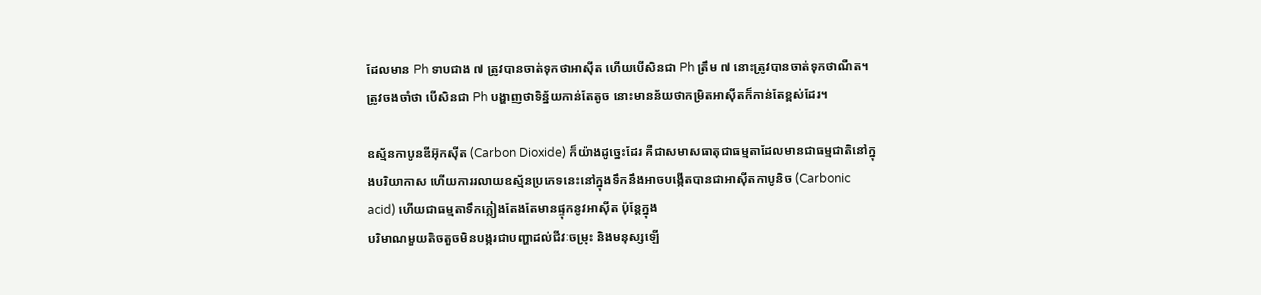ដែលមាន Ph ទាបជាង ៧ ត្រូវបានចាត់ទុកថាអាស៊ីត ហើយបើសិនជា Ph ត្រឹម ៧ នោះត្រូវបានចាត់ទុកថាណឺត។ ត្រូវចងចាំថា បើសិនជា Ph បង្ហាញថាទិន្ន័យកាន់តែតូច នោះមានន័យថាកម្រិតអាស៊ីតក៏កាន់តែខ្ពស់ដែរ។

ឧស្ម័នកាបូនឌីអ៊ុកស៊ីត (Carbon Dioxide) ក៏យ៉ាងដូច្នេះដែរ គឺជាសមាសធាតុជាធម្មតាដែលមានជាធម្មជាតិនៅក្នុងបរិយាកាស ហើយការរលាយឧស្ម័នប្រភេទនេះនៅក្នុងទឹកនឹងអាចបង្កើតបានជាអាស៊ីតកាបូនិច (Carbonic acid) ហើយជាធម្មតាទឹកភ្លៀងតែងតែមានផ្ទុកនូវអាស៊ីត ប៉ុន្តែក្នុង
បរិមាណមួយតិចតួចមិនបង្ករជាបញ្ហាដល់ជីវៈចម្រុះ និងមនុស្សឡើ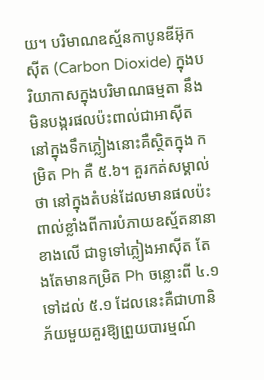យ។ បរិមាណឧស្ម័នកាបូនឌីអ៊ុកស៊ីត (Carbon Dioxide) ក្នុងបរិយាកាសក្នុងបរិមាណធម្មតា នឹងមិនបង្ករផលប៉ះពាល់ជាអាស៊ីតនៅក្នុងទឹកភ្លៀងនោះគឺស្ថិតក្នុង កម្រិត Ph គឺ ៥.៦។ គួរកត់សម្គាល់ថា នៅក្នុងតំបន់ដែលមានផលប៉ះពាល់ខ្លាំងពីការបំភាយឧស្ម័តនានាខាងលើ ជាទូទៅភ្លៀងអាស៊ីត តែងតែមានកម្រិត Ph ចន្លោះពី ៤.១ ទៅដល់ ៥.១ ដែលនេះគឺជាហានិភ័យមួយគួរឱ្យព្រួយបារម្មណ៍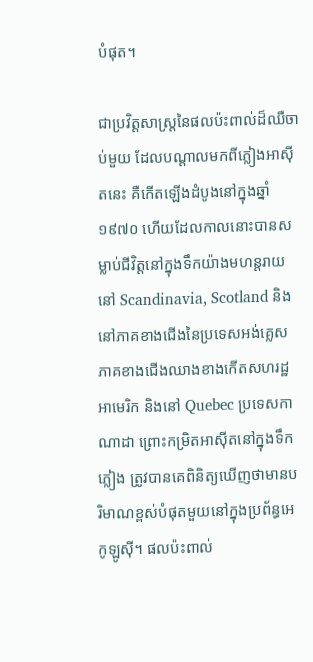បំផុត។

ជាប្រវិត្តសាស្រ្តនៃផលប៉ះពាល់ដ៏ឈឺចាប់មួយ ដែលបណ្តាលមកពីភ្លៀងអាស៊ីតនេះ គឺកើតឡើងដំបូងនៅក្នុងឆ្នាំ ១៩៧០ ហើយដែលកាលនោះបានសម្លាប់ជីវិត្តនៅក្នុងទឹកយ៉ាងមហន្តរាយ នៅ Scandinavia, Scotland និងនៅភាគខាងជើងនៃប្រទេសអង់គ្លេស ភាគខាងជើងឈាងខាងកើតសហរដ្ឋអាមេរិក និងនៅ Quebec ប្រទេសកាណាដា ព្រោះកម្រិតអាស៊ីតនៅក្នុងទឹកភ្លៀង ត្រូវបានគេពិនិត្យឃើញថាមានបរិមាណខ្ពស់បំផុតមួយនៅក្នុងប្រព័ន្ធអេកូឡូស៊ី។ ផលប៉ះពាល់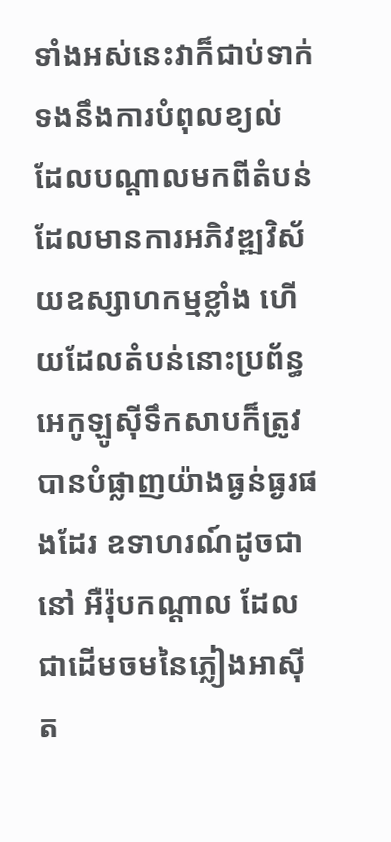ទាំងអស់នេះវាក៏ជាប់ទាក់ទងនឹងការបំពុលខ្យល់ ដែលបណ្តាលមកពីតំបន់ដែលមានការអភិវឌ្ឍវិស័យឧស្សាហកម្មខ្លាំង ហើយដែលតំបន់នោះប្រព័ន្ធអេកូឡូស៊ីទឹកសាបក៏ត្រូវបានបំផ្លាញយ៉ាងធ្ងន់ធ្ងរផងដែរ ឧទាហរណ៍ដូចជានៅ អឺរ៉ុបកណ្តាល ដែលជាដើមចមនៃភ្លៀងអាស៊ីត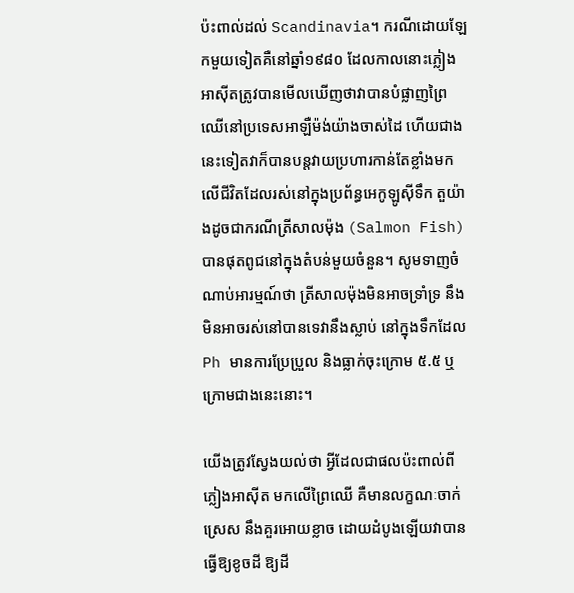ប៉ះពាល់ដល់ Scandinavia។ ករណីដោយឡែកមួយទៀតគឺនៅឆ្នាំ១៩៨០ ដែលកាលនោះភ្លៀងអាស៊ីតត្រូវបានមើលឃើញថាវាបានបំផ្លាញព្រៃឈើនៅប្រទេសអាឡឺម៉ង់យ៉ាងចាស់ដៃ ហើយជាងនេះទៀតវាក៏បានបន្តវាយប្រហារកាន់តែខ្លាំងមកលើជីវិតដែលរស់នៅក្នុងប្រព័ន្ធអេកូឡូស៊ីទឹក តួយ៉ាងដូចជាករណីត្រីសាលម៉ុង (Salmon Fish) បានផុតពូជនៅក្នុងតំបន់មួយចំនួន។ សូមទាញចំណាប់អារម្មណ៍ថា ត្រីសាលម៉ុងមិនអាចទ្រាំទ្រ នឹងមិនអាចរស់នៅបានទេវានឹងស្លាប់ នៅក្នុងទឹកដែល Ph មានការប្រែប្រួល និងធ្លាក់ចុះក្រោម ៥.៥ ឬក្រោមជាងនេះនោះ។

យើងត្រូវស្វែងយល់ថា អ្វីដែលជាផលប៉ះពាល់ពីភ្លៀងអាស៊ីត មកលើព្រៃឈើ គឺមានលក្ខណៈចាក់ស្រេស នឹងគួរអោយខ្លាច ដោយដំបូងឡើយវាបានធ្វើឱ្យខូចដី ឱ្យដី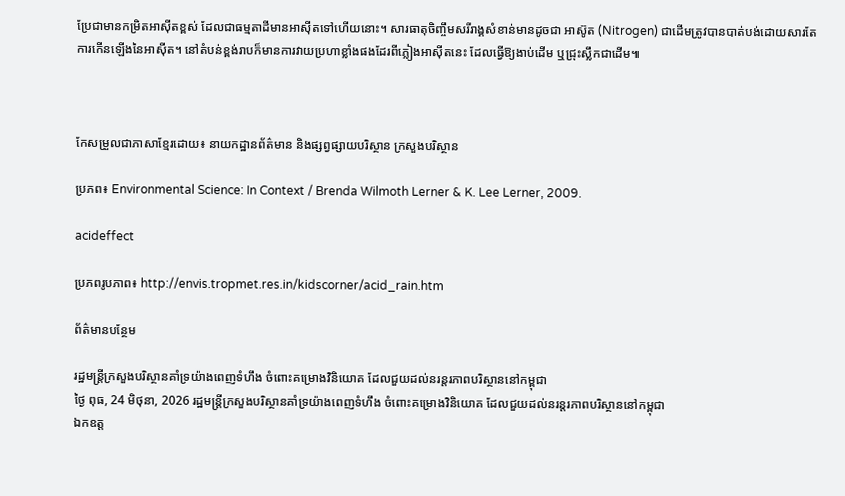ប្រែជាមានកម្រិតអាស៊ីតខ្ពស់ ដែលជាធម្មតាដីមានអាស៊ីតទៅហើយនោះ។ សារធាតុចិញ្ចឹមសរីរាង្គសំខាន់មានដូចជា អាស៊ូត (Nitrogen) ជាដើមត្រូវបានបាត់បង់ដោយសារតែការកើនឡើងនៃអាស៊ីត។ នៅតំបន់ខ្ពង់រាបក៏មានការវាយប្រហាខ្លាំងផងដែរពីភ្លៀងអាស៊ីតនេះ ដែលធ្វើឱ្យងាប់ដើម ឬជ្រុះស្លឹកជាដើម៕



កែសម្រួលជាភាសាខ្មែរដោយ៖ នាយកដ្ឋានព័ត៌មាន និងផ្សព្វផ្សាយបរិស្ថាន ក្រសួងបរិស្ថាន

ប្រភព៖ Environmental Science: In Context / Brenda Wilmoth Lerner & K. Lee Lerner, 2009.

acideffect

ប្រភពរូបភាព៖ http://envis.tropmet.res.in/kidscorner/acid_rain.htm

ព័ត៌មានបន្ថែម

រដ្ឋមន្រ្តីក្រសួងបរិស្ថានគាំទ្រយ៉ាងពេញទំហឹង ចំពោះគម្រោងវិនិយោគ ដែលជួយដល់នរន្តរភាពបរិស្ថាននៅកម្ពុជា
ថ្ងៃ ពុធ, 24 មិថុនា, 2026 រដ្ឋមន្រ្តីក្រសួងបរិស្ថានគាំទ្រយ៉ាងពេញទំហឹង ចំពោះគម្រោងវិនិយោគ ដែលជួយដល់នរន្តរភាពបរិស្ថាននៅកម្ពុជា
ឯកឧត្ត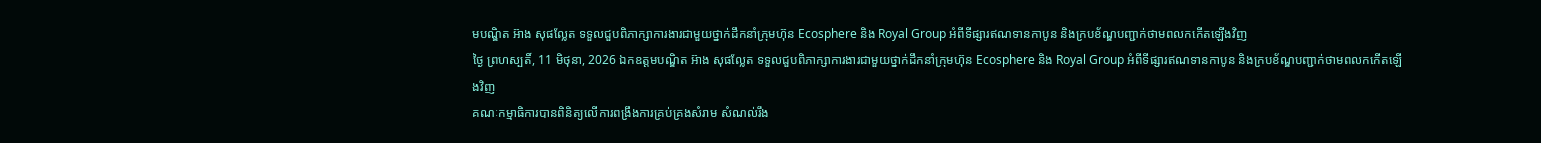មបណ្ឌិត អ៊ាង សុផល្លែត ទទួលជួបពិភាក្សាការងារជាមួយថ្នាក់ដឹកនាំក្រុមហ៊ុន Ecosphere និង Royal Group អំពីទីផ្សារឥណទានកាបូន និងក្របខ័ណ្ឌបញ្ជាក់ថាមពលកកើតឡើងវិញ
ថ្ងៃ ព្រហស្បតិ៍, 11 មិថុនា, 2026 ឯកឧត្តមបណ្ឌិត អ៊ាង សុផល្លែត ទទួលជួបពិភាក្សាការងារជាមួយថ្នាក់ដឹកនាំក្រុមហ៊ុន Ecosphere និង Royal Group អំពីទីផ្សារឥណទានកាបូន និងក្របខ័ណ្ឌបញ្ជាក់ថាមពលកកើតឡើងវិញ
គណៈកម្មាធិការបានពិនិត្យលើការពង្រឹងការគ្រប់គ្រងសំរាម សំណល់រឹង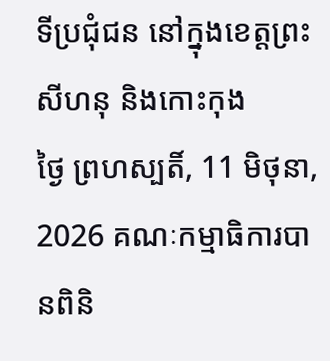ទីប្រជុំជន នៅក្នុងខេត្តព្រះសីហនុ និងកោះកុង
ថ្ងៃ ព្រហស្បតិ៍, 11 មិថុនា, 2026 គណៈកម្មាធិការបានពិនិ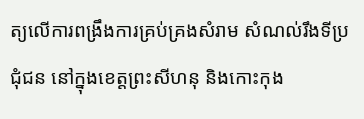ត្យលើការពង្រឹងការគ្រប់គ្រងសំរាម សំណល់រឹងទីប្រជុំជន នៅក្នុងខេត្តព្រះសីហនុ និងកោះកុង